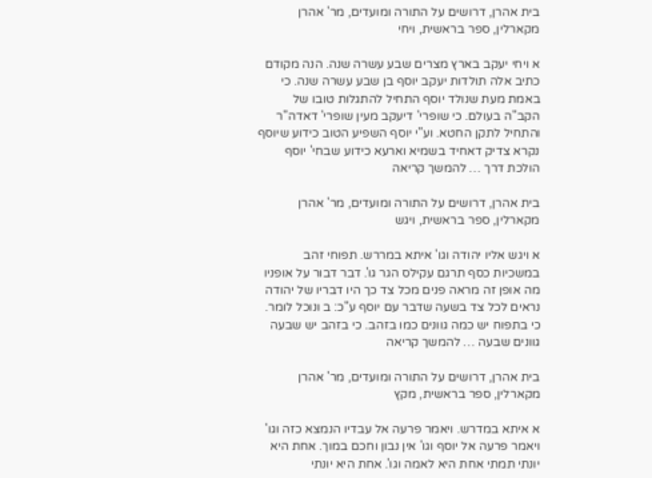בית אהרן, דרושים על התורה ומועדים, מר' אהרן מקארלין, ספר בראשית, ויחי

א ויחי יעקב בארץ מצרים שבע עשרה שנה. הנה מקודם כתיב אלה תולדות יעקב יוסף בן שבע עשרה שנה. כי באמת מעת שנולד יוסף התחיל להתגלות טובו של הקב"ה בעולם. כי שופרי' דיעקב מעין שופרי' דאדה"ר והתחיל לתקן החטא. וע"י יוסף השפיע הטוב כידוע שיוסף נקרא צדיק דאחיד בשמיא וארעא כידוע שבחי' יוסף הולכת דרך … להמשך קריאה

בית אהרן, דרושים על התורה ומועדים, מר' אהרן מקארלין, ספר בראשית, ויגש

א ויגש אליו יהודה וגו' איתא במררש. תפוחי זהב במשכיות כסף תרגם עקילס הגר גו'. דבר דבור על אופניו מה אופן זה מראה פנים מכל צד כך היו דבריו של יהודה נראים לכל צד בשעה שדבר עם יוסף ע"כ: ב ונוכל לומר. כי בתפוח יש כמה גוונים כמו בזהב. כי בזהב יש שבעה גוונים שבעה … להמשך קריאה

בית אהרן, דרושים על התורה ומועדים, מר' אהרן מקארלין, ספר בראשית, מקץ

א איתא במדרש. ויאמר פרעה אל עבדיו הנמצא כזה וגו' ויאמר פרעה אל יוסף וגו' אין נבון וחכם במוך. אחת היא יונתי תמתי אחת היא לאמה וגו'. אחת היא יונתי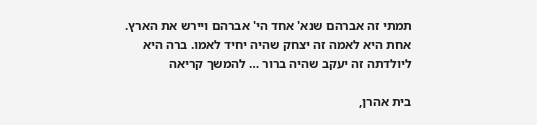תמתי זה אברהם שנא' אחד הי' אברהם ויירש את הארץ. אחת היא לאמה זה יצחק שהיה יחיד לאמו. ברה היא ליולדתה זה יעקב שהיה ברור … להמשך קריאה

בית אהרן,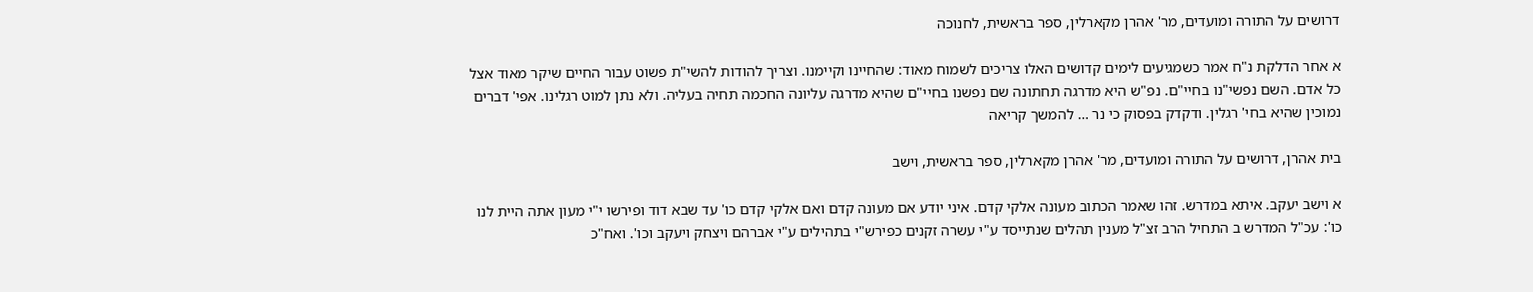דרושים על התורה ומועדים, מר' אהרן מקארלין, ספר בראשית, לחנוכה

א אחר הדלקת נ"ח אמר כשמגיעים לימים קדושים האלו צריכים לשמוח מאוד: שהחיינו וקיימנו. וצריך להודות להשי"ת פשוט עבור החיים שיקר מאוד אצל כל אדם. השם נפשי"נו בחיי"ם. נפ"ש היא מדרגה תחתונה שם נפשנו בחיי"ם שהיא מדרגה עליונה החכמה תחיה בעליה. ולא נתן למוט רגלינו. אפי' דברים נמוכין שהיא בחי' רגלין. ודקדק בפסוק כי נר … להמשך קריאה

בית אהרן, דרושים על התורה ומועדים, מר' אהרן מקארלין, ספר בראשית, וישב

א וישב יעקב. איתא במדרש. זהו שאמר הכתוב מעונה אלקי קדם. איני יודע אם מעונה קדם ואם אלקי קדם כו' עד שבא דוד ופירשו י"י מעון אתה היית לנו כו': עכ"ל המדרש ב התחיל הרב זצ"ל מענין תהלים שנתייסד ע"י עשרה זקנים כפירש"י בתהילים ע"י אברהם ויצחק ויעקב וכו'. ואח"כ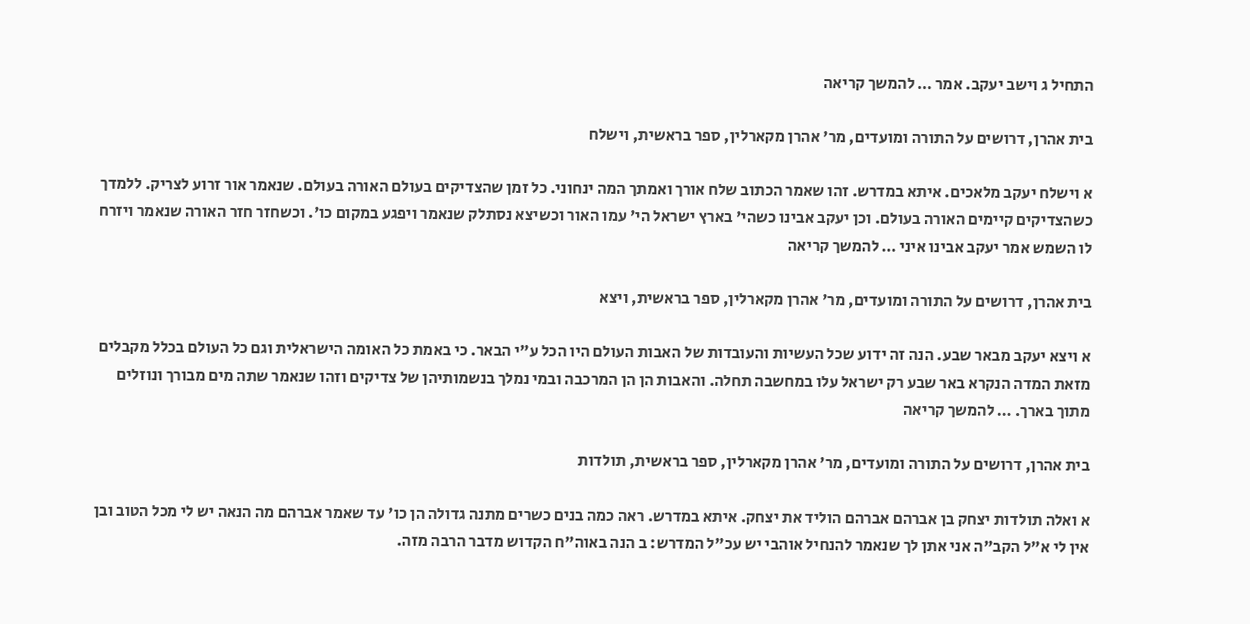התחיל ג וישב יעקב. אמר … להמשך קריאה

בית אהרן, דרושים על התורה ומועדים, מר' אהרן מקארלין, ספר בראשית, וישלח

א וישלח יעקב מלאכים. איתא במדרש. זהו שאמר הכתוב שלח אורך ואמתך המה ינחוני. כל זמן שהצדיקים בעולם האורה בעולם. שנאמר אור זרוע לצריק. ללמדך כשהצדיקים קיימים האורה בעולם. וכן יעקב אבינו כשהי' בארץ ישראל הי' עמו האור וכשיצא נסתלק שנאמר ויפגע במקום כו'. וכשחזר חזר האורה שנאמר ויזרח לו השמש אמר יעקב אבינו איני … להמשך קריאה

בית אהרן, דרושים על התורה ומועדים, מר' אהרן מקארלין, ספר בראשית, ויצא

א ויצא יעקב מבאר שבע. הנה זה ידוע שכל העשיות והעובדות של האבות העולם היו הכל ע"י הבאר. כי באמת כל האומה הישראלית וגם כל העולם בכלל מקבלים מזאת המדה הנקרא באר שבע רק ישראל עלו במחשבה תחלה. והאבות הן הן המרכבה ובמי נמלך בנשמותיהן של צדיקים וזהו שנאמר שתה מים מבורך ונוזלים מתוך בארך. … להמשך קריאה

בית אהרן, דרושים על התורה ומועדים, מר' אהרן מקארלין, ספר בראשית, תולדות

א ואלה תולדות יצחק בן אברהם אברהם הוליד את יצחק. איתא במדרש. ראה כמה בנים כשרים מתנה גדולה הן כו' עד שאמר אברהם מה הנאה יש לי מכל הטוב ובן אין לי א"ל הקב"ה אני אתן לך שנאמר להנחיל אוהבי יש עכ"ל המדרש: ב הנה באוה"ח הקדוש מדבר הרבה מזה.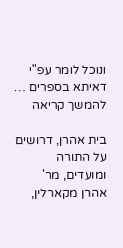ונוכל לומר עפ"י דאיתא בספרים … להמשך קריאה

בית אהרן, דרושים על התורה ומועדים, מר' אהרן מקארלין,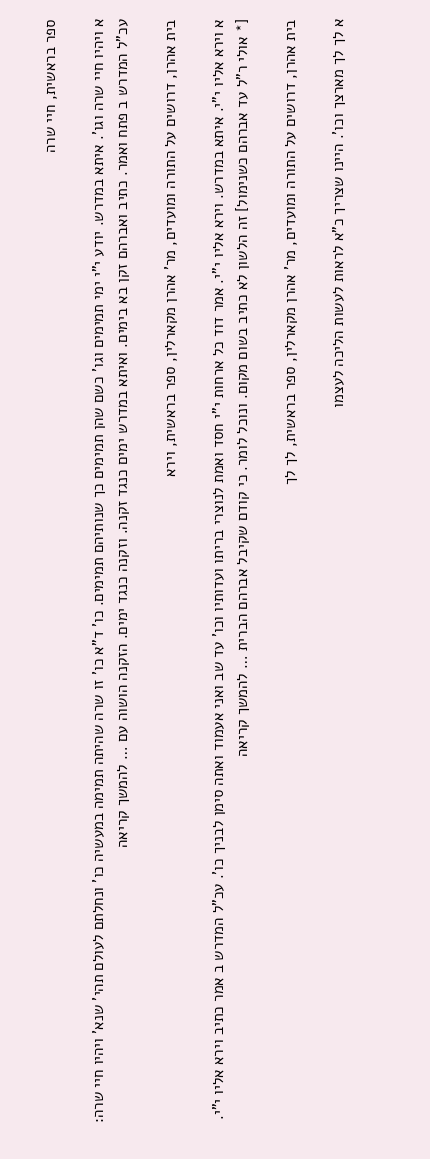ספר בראשית, חיי שרה

א ויהיו חיי שרה וגו'. איתא במדרש. יודע י"י ימי תמימים וגו' כשם שהן תמימים כך שנותיהם תמימים. כו' ד"א כו' זו שרה שהיתה תמימה במעשיה כו' ונחלתם לעולם תהי' שנא' ויהיו חיי שרה: עכ"ל המדרש ב פתח ואמר. כתיב ואברהם זקן בא בימים. ואיתא במדרש ימים כנגד זקנה. וזקנה כנגד ימים. הזקנה הושוה עם … להמשך קריאה

בית אהרן, דרושים על התורה ומועדים, מר' אהרן מקארלין, ספר בראשית, וירא

א וירא אליו י"י. איתא במדרש. וירא אליו י"י. אמר דוד כל ארחות י"י חסד ואמת לנוצרי בריתו ועדותיו וכו' עד שב ואני אעמוד ואתה סימן לבניך כו'. עכ"ל המדרש ב אמר כתיב וירא אליו י"י. [* אולי ר"ל עד אברהם כשנימול] זה הלשון לא כתיב בשום מקום. ונוכל לומר. כי קודם שקיבל אברהם הברית … להמשך קריאה

בית אהרן, דרושים על התורה ומועדים, מר' אהרן מקארלין, ספר בראשית, לך לך

א לך לך מארצך וכו'. היינו שצריך כ"א לראות לעשות הליכה לעצמו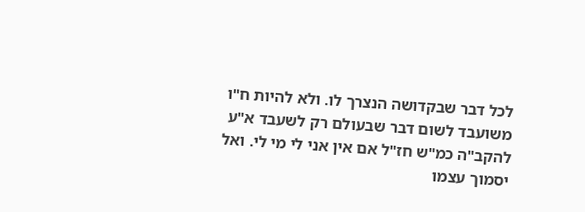לכל דבר שבקדושה הנצרך לו. ולא להיות ח"ו משועבד לשום דבר שבעולם רק לשעבד א"ע להקב"ה כמ"ש חז"ל אם אין אני לי מי לי. ואל יסמוך עצמו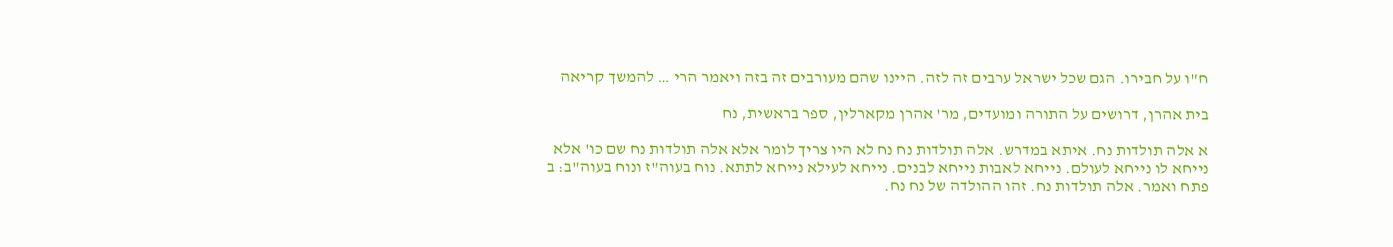ח"ו על חבירו. הגם שכל ישראל ערבים זה לזה. היינו שהם מעורבים זה בזה ויאמר הרי … להמשך קריאה

בית אהרן, דרושים על התורה ומועדים, מר' אהרן מקארלין, ספר בראשית, נח

א אלה תולדות נח. איתא במדרש. אלה תולדות נח נח לא היו צריך לומר אלא אלה תולדות נח שם כו' אלא נייחא לו נייחא לעולם. נייחא לאבות נייחא לבנים. נייחא לעילא נייחא לתתא. נוח בעוה"ז ונוח בעוה"ב: ב פתח ואמר. אלה תולדות נח. זהו ההולדה של נח נח.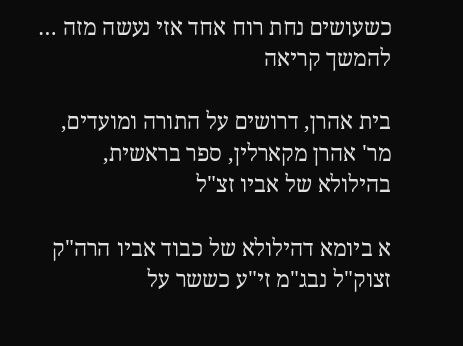כשעושים נחת רוח אחד אזי נעשה מזה … להמשך קריאה

בית אהרן, דרושים על התורה ומועדים, מר' אהרן מקארלין, ספר בראשית, בהילולא של אביו זצ"ל

א ביומא דהילולא של כבוד אביו הרה"ק זצוק"ל נבג"מ זי"ע כששר על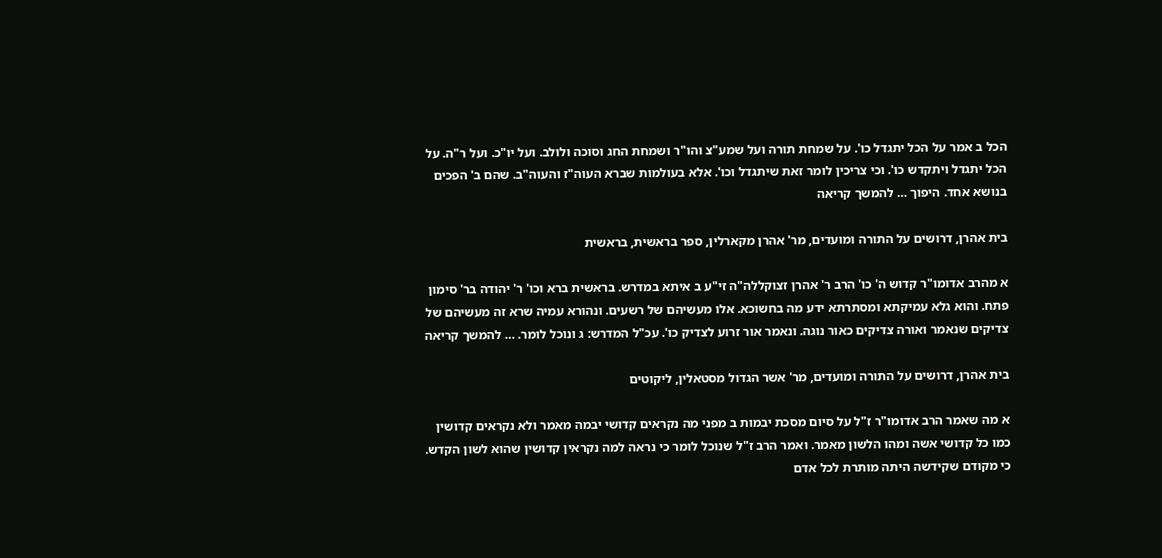הכל ב אמר על הכל יתגדל כו'. על שמחת תורה ועל שמע"צ והו"ר ושמחת החג וסוכה ולולב. ועל יו"כ. ועל ר"ה. על הכל יתגדל ויתקדש כו'. וכי צריכין לומר זאת שיתגדל וכו'. אלא בעולמות שברא העוה"ז והעוה"ב. שהם ב' הפכים בנושא אחד. היפוך … להמשך קריאה

בית אהרן, דרושים על התורה ומועדים, מר' אהרן מקארלין, ספר בראשית, בראשית

א מהרב אדומו"ר קדוש ה' כו' הרב ר' אהרן זצוקללה"ה זי"ע ב איתא במדרש. בראשית ברא וכו' ר' יהודה בר' סימון פתח. והוא גלא עמיקתא ומסתרתא ידע מה בחשוכא. אלו מעשיהם של רשעים. ונהורא עמיה שרא זה מעשיהם של צדיקים שנאמר ואורה צדיקים כאור נוגה. ונאמר אור זרוע לצדיק כו'. עכ"ל המדרש: ג ונוכל לומר. … להמשך קריאה

בית אהרן, דרושים על התורה ומועדים, מר' אשר הגדול מסטאלין, ליקוטים

א מה שאמר הרב אדומו"ר ז"ל על סיום מסכת יבמות ב מפני מה נקראים קדושי יבמה מאמר ולא נקראים קדושין כמו כל קדושי אשה ומהו הלשון מאמר. ואמר הרב ז"ל שנוכל לומר כי נראה למה נקראין קדושין שהוא לשון הקדש. כי מקודם שקידשה היתה מותרת לכל אדם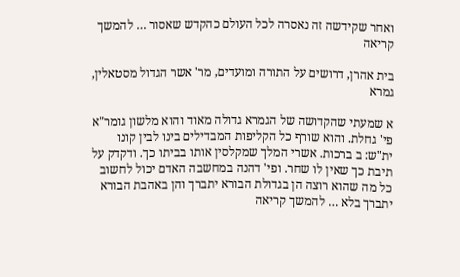ואחר שקידשה זה נאסרה לכל העולם כהקדש שאסור … להמשך קריאה

בית אהרן, דרושים על התורה ומועדים, מר' אשר הגדול מסטאלין, גמרא

א שמעתי שהקדושה של הגמרא גדולה מאוד והוא מלשון גומר"א פי' גחלת. והוא שורף כל הקליפות המבדילים בינו לבין קונו ית"ש: ב ברכות. אשרי המלך שמקלסין אותו בביתו כך. ודקדק על תיבת כך שאין לו שחר. ופי' דהנה במחשבה האדם יכול לחשוב כל מה שהוא רוצה הן בגדולת הבורא יתברך והן באהבת הבורא יתברך בלא … להמשך קריאה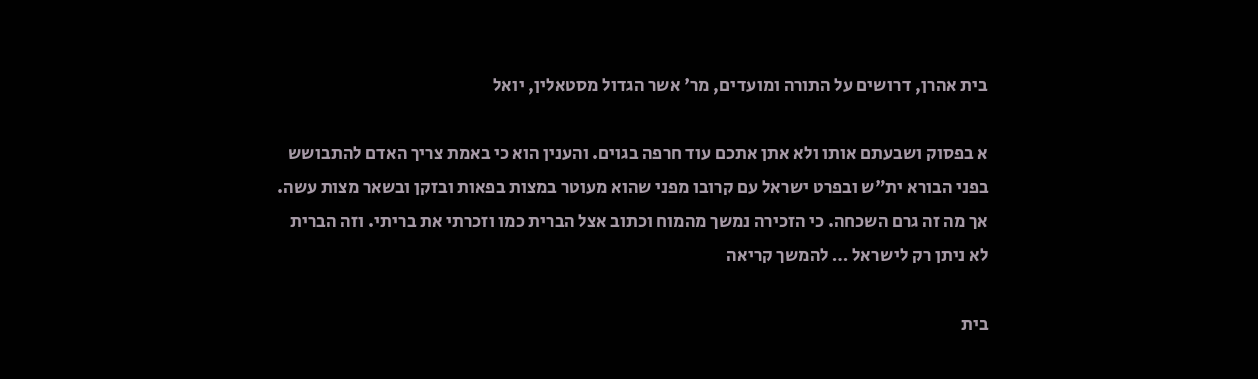בית אהרן, דרושים על התורה ומועדים, מר' אשר הגדול מסטאלין, יואל

א בפסוק ושבעתם אותו ולא אתן אתכם עוד חרפה בגוים. והענין הוא כי באמת צריך האדם להתבושש בפני הבורא ית"ש ובפרט ישראל עם קרובו מפני שהוא מעוטר במצות בפאות ובזקן ובשאר מצות עשה. אך מה זה גרם השכחה. כי הזכירה נמשך מהמוח וכתוב אצל הברית כמו וזכרתי את בריתי. וזה הברית לא ניתן רק לישראל … להמשך קריאה

בית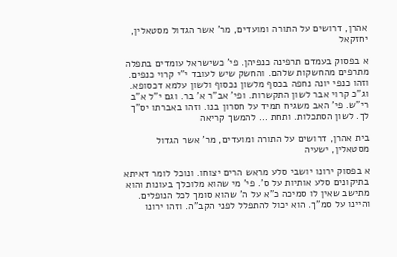אהרן, דרושים על התורה ומועדים, מר' אשר הגדול מסטאלין, יחזקאל

א בפסוק בעמדם תרפינה כנפיהן. פי' כשישראל עומדים בתפלה מתרפים מהחשקות שלהם. והחשק שיש לעובד י"י קרוי כנפים. וזהו כנפי יונה נחפה בכסף מלשון נכסוף ולשון עלמא דכסופא. וג"כ קרוי אבר לשון התקשרות. ופי' אב"ר א' בר. וגם י"ל א"ב רי"ש. פי' האב משגיח תמיד על חסרון בנו. וזהו באברתו יס"ך לך. לשון הסתכלות. ותחת … להמשך קריאה

בית אהרן, דרושים על התורה ומועדים, מר' אשר הגדול מסטאלין, ישעיה

א בפסוק ירונו יושבי סלע מראש הרים יצוחו. ונוכל לומר דאיתא בתיקונים סלע אותיות על ס'. פי' מי שהוא מלוכלך בעונות והוא מתישב שאין לו סמיכה כ"א על ה' שהוא סומך לכל הנופלים. והיינו על סמ"ך. הוא יכול להתפלל לפני הקב"ה. וזהו ירונו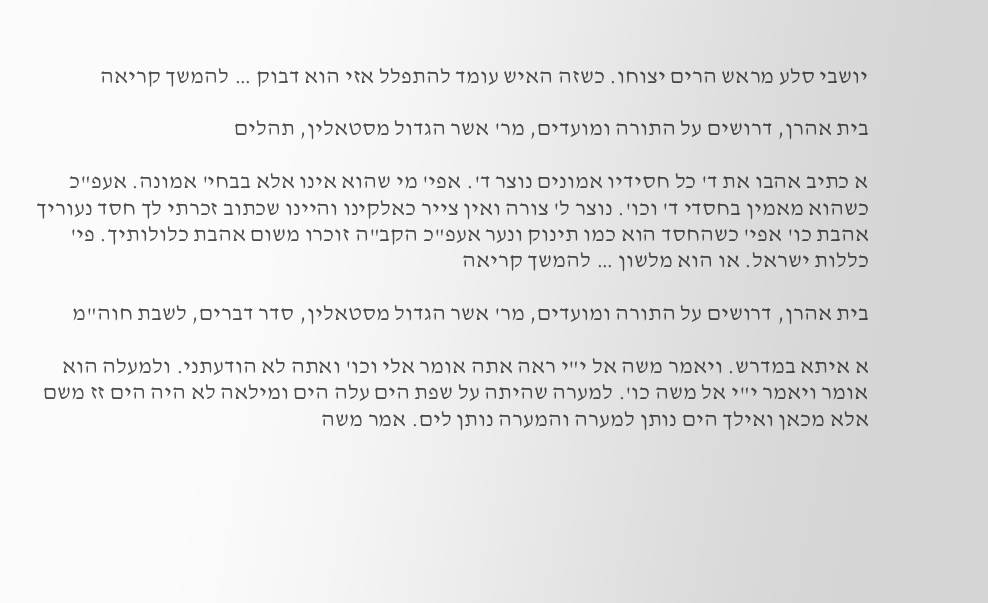יושבי סלע מראש הרים יצוחו. כשזה האיש עומד להתפלל אזי הוא דבוק … להמשך קריאה

בית אהרן, דרושים על התורה ומועדים, מר' אשר הגדול מסטאלין, תהלים

א כתיב אהבו את ד' כל חסידיו אמונים נוצר ד'. אפי' מי שהוא אינו אלא בבחי' אמונה. אעפ"כ כשהוא מאמין בחסדי ד' וכו'. נוצר ל' צורה ואין צייר כאלקינו והיינו שכתוב זכרתי לך חסד נעוריך אהבת כו' אפי' כשהחסד הוא כמו תינוק ונער אעפ"כ הקב"ה זוכרו משום אהבת כלולותיך. פי' כללות ישראל. או הוא מלשון … להמשך קריאה

בית אהרן, דרושים על התורה ומועדים, מר' אשר הגדול מסטאלין, סדר דברים, לשבת חוה"מ

א איתא במדרש. ויאמר משה אל י"י ראה אתה אומר אלי וכו' ואתה לא הודעתני. ולמעלה הוא אומר ויאמר י"י אל משה כו'. למערה שהיתה על שפת הים עלה הים ומילאה לא היה הים זז משם אלא מכאן ואילך הים נותן למערה והמערה נותן לים. אמר משה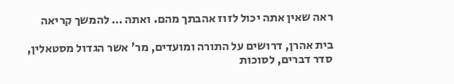ראה שאין אתה יכול לזוז אהבתך מהם. ואתה … להמשך קריאה

בית אהרן, דרושים על התורה ומועדים, מר' אשר הגדול מסטאלין, סדר דברים, לסוכות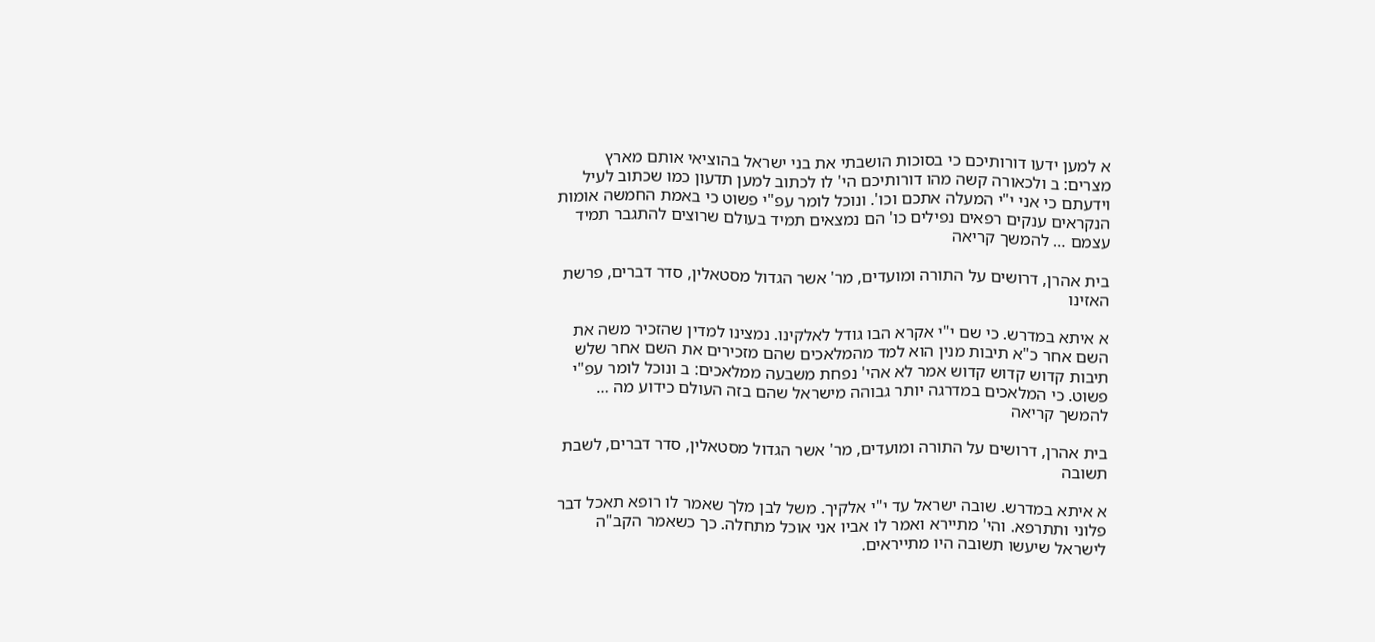א למען ידעו דורותיכם כי בסוכות הושבתי את בני ישראל בהוציאי אותם מארץ מצרים: ב ולכאורה קשה מהו דורותיכם הי' לו לכתוב למען תדעון כמו שכתוב לעיל וידעתם כי אני י"י המעלה אתכם וכו'. ונוכל לומר עפ"י פשוט כי באמת החמשה אומות הנקראים ענקים רפאים נפילים כו' הם נמצאים תמיד בעולם שרוצים להתגבר תמיד עצמם … להמשך קריאה

בית אהרן, דרושים על התורה ומועדים, מר' אשר הגדול מסטאלין, סדר דברים, פרשת האזינו

א איתא במדרש. כי שם י"י אקרא הבו גודל לאלקינו. נמצינו למדין שהזכיר משה את השם אחר כ"א תיבות מנין הוא למד מהמלאכים שהם מזכירים את השם אחר שלש תיבות קדוש קדוש קדוש אמר לא אהי' נפחת משבעה ממלאכים: ב ונוכל לומר עפ"י פשוט. כי המלאכים במדרגה יותר גבוהה מישראל שהם בזה העולם כידוע מה … להמשך קריאה

בית אהרן, דרושים על התורה ומועדים, מר' אשר הגדול מסטאלין, סדר דברים, לשבת תשובה

א איתא במדרש. שובה ישראל עד י"י אלקיך. משל לבן מלך שאמר לו רופא תאכל דבר פלוני ותתרפא. והי' מתיירא ואמר לו אביו אני אוכל מתחלה. כך כשאמר הקב"ה לישראל שיעשו תשובה היו מתייראים.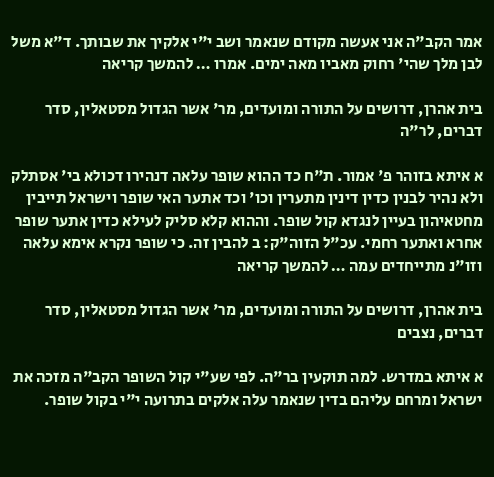אמר הקב"ה אני אעשה מקודם שנאמר ושב י"י אלקיך את שבותך. ד"א משל לבן מלך שהי' רחוק מאביו מאה ימים. אמרו … להמשך קריאה

בית אהרן, דרושים על התורה ומועדים, מר' אשר הגדול מסטאלין, סדר דברים, לר"ה

א איתא בזוהר פ' אמור. ת"ח כד ההוא שופר עלאה דנהירו דכולא בי' אסתלק ולא נהיר לבנין כדין דינין מתערין וכו' וכד אתער האי שופר וישראל תייבין מחטאיהון בעיין לנגדא קול שופר. וההוא קלא סליק לעילא כדין אתער שופר אחרא ואתער רחמי. עכ"ל הזוה"ק: ב להבין זה. כי שופר נקרא אימא עלאה וזו"נ מתייחדים עמה … להמשך קריאה

בית אהרן, דרושים על התורה ומועדים, מר' אשר הגדול מסטאלין, סדר דברים, נצבים

א איתא במדרש. למה תוקעין בר"ה. לפי שע"י קול השופר הקב"ה מזכה את ישראל ומרחם עליהם בדין שנאמר עלה אלקים בתרועה י"י בקול שופר.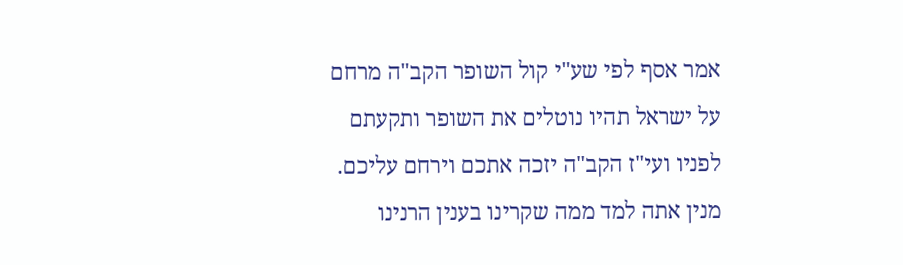אמר אסף לפי שע"י קול השופר הקב"ה מרחם על ישראל תהיו נוטלים את השופר ותקעתם לפניו ועי"ז הקב"ה יזכה אתכם וירחם עליכם. מנין אתה למד ממה שקרינו בענין הרנינו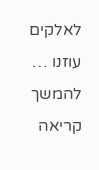לאלקים עוזנו … להמשך קריאה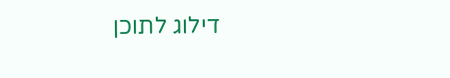דילוג לתוכן